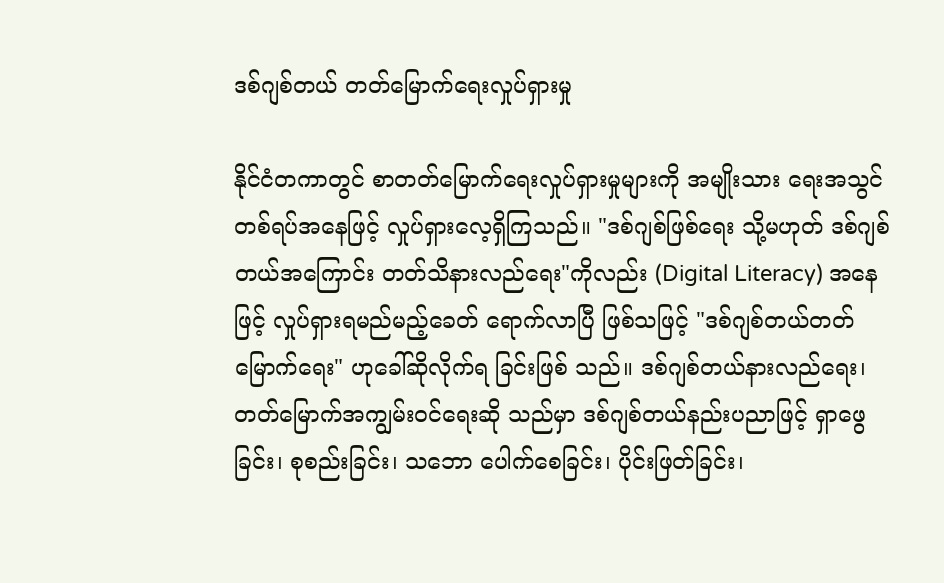ဒစ်ဂျစ်တယ် တတ်မြောက်ရေးလှုပ်ရှားမှု

နိုင်ငံတကာတွင် စာတတ်မြောက်ရေးလှုပ်ရှားမှုများကို အမျိုးသား ရေးအသွင်တစ်ရပ်အနေဖြင့် လှုပ်ရှားလေ့ရှိကြသည်။ "ဒစ်ဂျစ်ဖြစ်ရေး သို့မဟုတ် ဒစ်ဂျစ်တယ်အကြောင်း တတ်သိနားလည်ရေး"ကိုလည်း (Digital Literacy) အနေဖြင့် လှုပ်ရှားရမည်မည့်ခေတ် ရောက်လာပြီ ဖြစ်သဖြင့် "ဒစ်ဂျစ်တယ်တတ်မြောက်ရေး" ဟုခေါ်ဆိုလိုက်ရ ခြင်းဖြစ် သည်။ ဒစ်ဂျစ်တယ်နားလည်ရေး၊ တတ်မြောက်အကျွမ်းဝင်ရေးဆို သည်မှာ ဒစ်ဂျစ်တယ်နည်းပညာဖြင့် ရှာဖွေခြင်း၊ စုစည်းခြင်း၊ သဘော ပေါက်စေခြင်း၊ ပိုင်းဖြတ်ခြင်း၊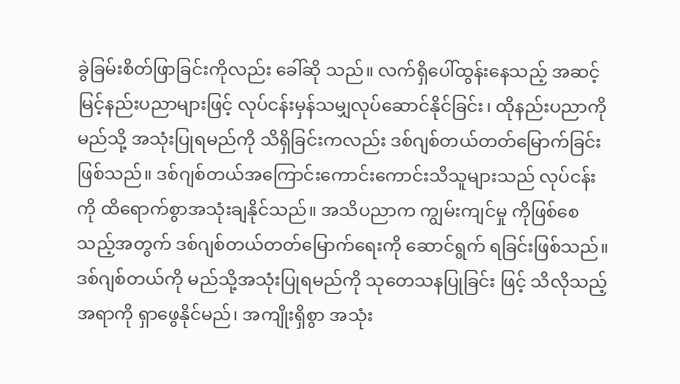ခွဲခြမ်းစိတ်ဖြာခြင်းကိုလည်း ခေါ်ဆို သည်။ လက်ရှိပေါ်ထွန်းနေသည့် အဆင့်မြင့်နည်းပညာများဖြင့် လုပ်ငန်းမှန်သမျှလုပ်ဆောင်နိုင်ခြင်း၊ ထိုနည်းပညာကို မည်သို့ အသုံးပြုရမည်ကို သိရှိခြင်းကလည်း ဒစ်ဂျစ်တယ်တတ်မြောက်ခြင်း ဖြစ်သည်။ ဒစ်ဂျစ်တယ်အကြောင်းကောင်းကောင်းသိသူများသည် လုပ်ငန်းကို ထိရောက်စွာအသုံးချနိုင်သည်။ အသိပညာက ကျွမ်းကျင်မှု ကိုဖြစ်စေသည့်အတွက် ဒစ်ဂျစ်တယ်တတ်မြောက်ရေးကို ဆောင်ရွက် ရခြင်းဖြစ်သည်။ ဒစ်ဂျစ်တယ်ကို မည်သို့အသုံးပြုရမည်ကို သုတေသနပြုခြင်း ဖြင့် သိလိုသည့်အရာကို ရှာဖွေနိုင်မည်၊ အကျိုးရှိစွာ အသုံး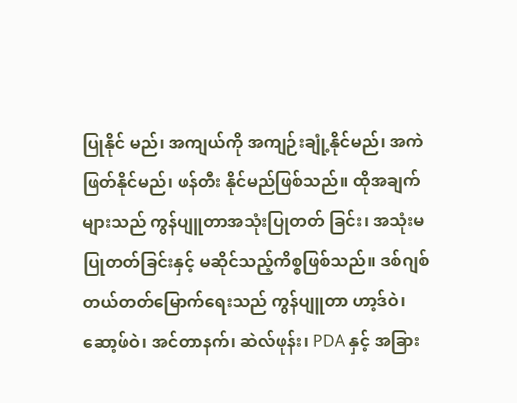ပြုနိုင် မည်၊ အကျယ်ကို အကျဉ်းချုံ့နိုင်မည်၊ အကဲဖြတ်နိုင်မည်၊ ဖန်တီး နိုင်မည်ဖြစ်သည်။ ထိုအချက်များသည် ကွန်ပျူတာအသုံးပြုတတ် ခြင်း၊ အသုံးမပြုတတ်ခြင်းနှင့် မဆိုင်သည့်ကိစ္စဖြစ်သည်။ ဒစ်ဂျစ်တယ်တတ်မြောက်ရေးသည် ကွန်ပျူတာ ဟာ့ဒ်ဝဲ၊ ဆော့ဖ်ဝဲ၊ အင်တာနက်၊ ဆဲလ်ဖုန်း၊ PDA နှင့် အခြား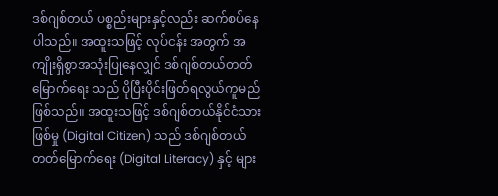ဒစ်ဂျစ်တယ် ပစ္စည်းများနှင့်လည်း ဆက်စပ်နေပါသည်။ အထူးသဖြင့် လုပ်ငန်း အတွက် အကျိုးရှိစွာအသုံးပြုနေလျှင် ဒစ်ဂျစ်တယ်တတ်မြောက်ရေး သည် ပိုပြီးပိုင်းဖြတ်ရလွယ်ကူမည်ဖြစ်သည်။ အထူးသဖြင့် ဒစ်ဂျစ်တယ်နိုင်ငံသားဖြစ်မှု (Digital Citizen) သည် ဒစ်ဂျစ်တယ် တတ်မြောက်ရေး (Digital Literacy) နှင့် များ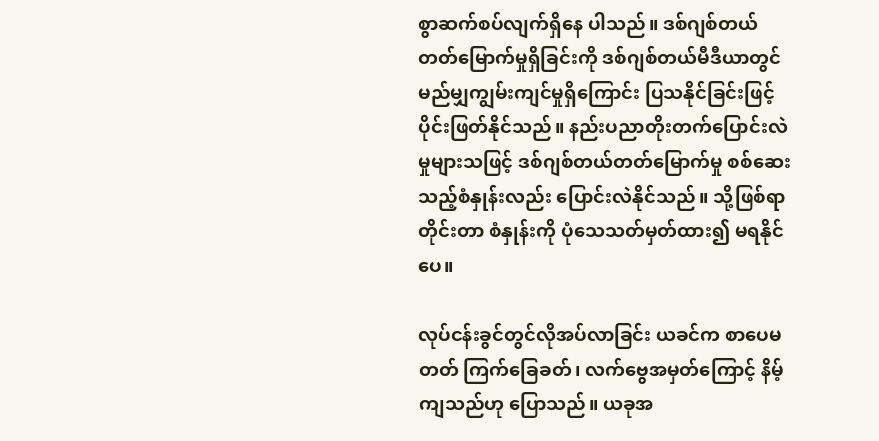စွာဆက်စပ်လျက်ရှိနေ ပါသည်။ ဒစ်ဂျစ်တယ်တတ်မြောက်မှုရှိခြင်းကို ဒစ်ဂျစ်တယ်မီဒီယာတွင် မည်မျှကျွမ်းကျင်မှုရှိကြောင်း ပြသနိုင်ခြင်းဖြင့် ပိုင်းဖြတ်နိုင်သည်။ နည်းပညာတိုးတက်ပြောင်းလဲမှုများသဖြင့် ဒစ်ဂျစ်တယ်တတ်မြောက်မှု စစ်ဆေးသည့်စံနှုန်းလည်း ပြောင်းလဲနိုင်သည်။ သို့ဖြစ်ရာ တိုင်းတာ စံနှုန်းကို ပုံသေသတ်မှတ်ထား၍ မရနိုင်ပေ။

လုပ်ငန်းခွင်တွင်လိုအပ်လာခြင်း ယခင်က စာပေမတတ် ကြက်ခြေခတ်၊ လက်ဗွေအမှတ်ကြောင့် နိမ့်ကျသည်ဟု ပြောသည်။ ယခုအ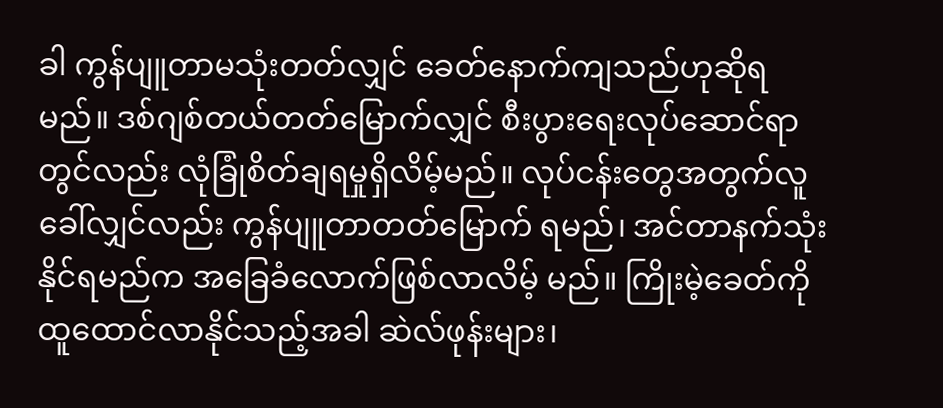ခါ ကွန်ပျူတာမသုံးတတ်လျှင် ခေတ်နောက်ကျသည်ဟုဆိုရမည်။ ဒစ်ဂျစ်တယ်တတ်မြောက်လျှင် စီးပွားရေးလုပ်ဆောင်ရာတွင်လည်း လုံခြုံစိတ်ချရမှုရှိလိမ့်မည်။ လုပ်ငန်းတွေအတွက်လူခေါ်လျှင်လည်း ကွန်ပျူတာတတ်မြောက် ရမည်၊ အင်တာနက်သုံးနိုင်ရမည်က အခြေခံလောက်ဖြစ်လာလိမ့် မည်။ ကြိုးမဲ့ခေတ်ကို ထူထောင်လာနိုင်သည့်အခါ ဆဲလ်ဖုန်းများ၊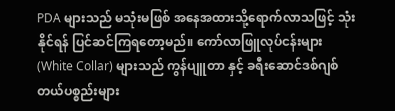PDA များသည် မသုံးမဖြစ် အနေအထားသို့ရောက်လာသဖြင့် သုံးနိုင်ရန် ပြင်ဆင်ကြရတော့မည်။ ကော်လာဖြူလုပ်ငန်းများ (White Collar) များသည် ကွန်ပျူတာ နှင့် ခရီးဆောင်ဒစ်ဂျစ်တယ်ပစ္စည်းများ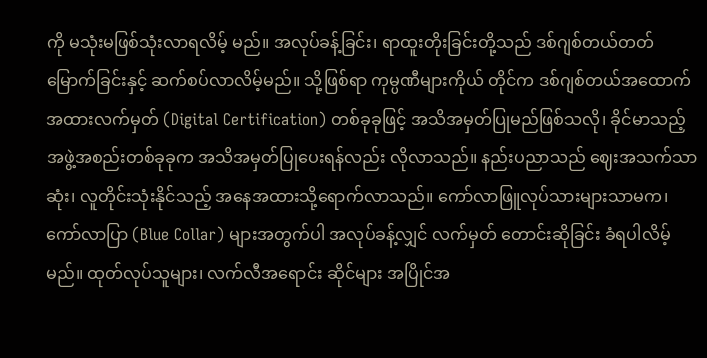ကို မသုံးမဖြစ်သုံးလာရလိမ့် မည်။ အလုပ်ခန့်ခြင်း၊ ရာထူးတိုးခြင်းတို့သည် ဒစ်ဂျစ်တယ်တတ် မြောက်ခြင်းနှင့် ဆက်စပ်လာလိမ့်မည်။ သို့ဖြစ်ရာ ကုမ္ပဏီများကိုယ် တိုင်က ဒစ်ဂျစ်တယ်အထောက်အထားလက်မှတ် (Digital Certification) တစ်ခုခုဖြင့် အသိအမှတ်ပြုမည်ဖြစ်သလို၊ ခိုင်မာသည့် အဖွဲ့အစည်းတစ်ခုခုက အသိအမှတ်ပြုပေးရန်လည်း လိုလာသည်။ နည်းပညာသည် ဈေးအသက်သာဆုံး၊ လူတိုင်းသုံးနိုင်သည့် အနေအထားသို့ရောက်လာသည်။ ကော်လာဖြူလုပ်သားများသာမက၊ ကော်လာပြာ (Blue Collar) များအတွက်ပါ အလုပ်ခန့်လျှင် လက်မှတ် တောင်းဆိုခြင်း ခံရပါလိမ့်မည်။ ထုတ်လုပ်သူများ၊ လက်လီအရောင်း ဆိုင်များ အပြိုင်အ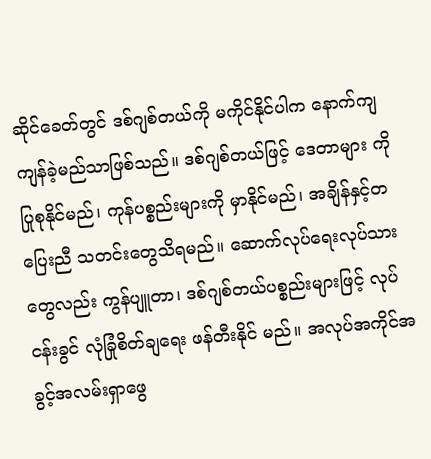ဆိုင်ခေတ်တွင် ဒစ်ဂျစ်တယ်ကို မကိုင်နိုင်ပါက နောက်ကျကျန်ခဲ့မည်သာဖြစ်သည်။ ဒစ်ဂျစ်တယ်ဖြင့် ဒေတာများ ကိုပြုစုနိုင်မည်၊ ကုန်ပစ္စည်းများကို မှာနိုင်မည်၊ အချိန်နှင့်တပြေးညီ သတင်းတွေသိရမည်။ ဆောက်လုပ်ရေးလုပ်သားတွေလည်း ကွန်ပျူတာ၊ ဒစ်ဂျစ်တယ်ပစ္စည်းများဖြင့် လုပ်ငန်းခွင် လုံခြုံစိတ်ချရေး ဖန်တီးနိုင် မည်။ အလုပ်အကိုင်အခွင့်အလမ်းရှာဖွေ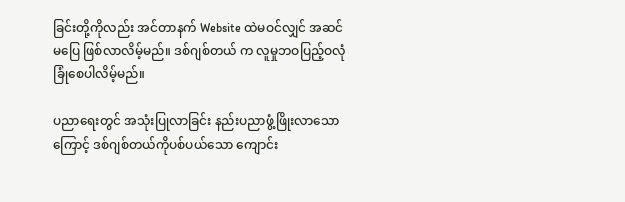ခြင်းတို့ကိုလည်း အင်တာနက် Website ထဲမဝင်လျှင် အဆင်မပြေ ဖြစ်လာလိမ့်မည်။ ဒစ်ဂျစ်တယ် က လူမှုဘဝပြည့်ဝလုံခြုံစေပါလိမ့်မည်။

ပညာရေးတွင် အသုံးပြုလာခြင်း နည်းပညာဖွံ့ဖြိုးလာသောကြောင့် ဒစ်ဂျစ်တယ်ကိုပစ်ပယ်သော ကျောင်း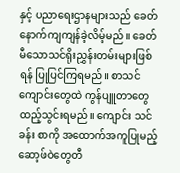နှင့် ပညာရေးဌာနများသည် ခေတ်နောက်ကျကျန်ခဲ့လိမ့်မည်။ ခေတ်မီသောသင်ရိုးညွှန်းတမ်းများဖြစ်ရန် ပြုပြင်ကြရမည်။ စာသင် ကျောင်းတွေထဲ ကွန်ပျူတာတွေထည့်သွင်းရမည်။ ကျောင်း သင်ခန်း စာကို အထောက်အကူပြုမည့် ဆော့ဖ်ဝဲတွေတီ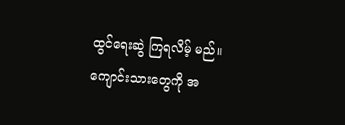ထွင်ရေးဆွဲ ကြရလိမ့် မည်။ ကျောင်းသားတွေကို အ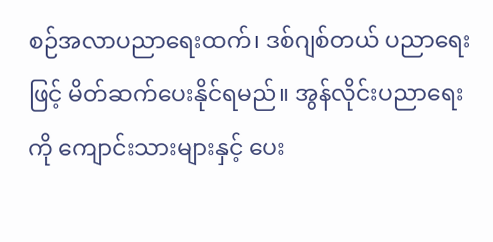စဉ်အလာပညာရေးထက်၊ ဒစ်ဂျစ်တယ် ပညာရေးဖြင့် မိတ်ဆက်ပေးနိုင်ရမည်။ အွန်လိုင်းပညာရေးကို ကျောင်းသားများနှင့် ပေး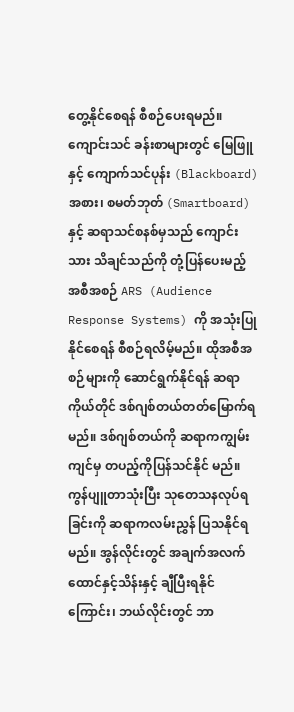တွေ့နိုင်စေရန် စီစဉ်ပေးရမည်။ ကျောင်းသင် ခန်းစာများတွင် မြေဖြူနှင့် ကျောက်သင်ပုန်း (Blackboard) အစား၊ စမတ်ဘုတ် (Smartboard) နှင့် ဆရာသင်စနစ်မှသည် ကျောင်းသား သိချင်သည်ကို တုံ့ပြန်ပေးမည့် အစီအစဉ် ARS (Audience Response Systems) ကို အသုံးပြုနိုင်စေရန် စီစဉ်ရလိမ့်မည်။ ထိုအစီအစဉ်များကို ဆောင်ရွက်နိုင်ရန် ဆရာကိုယ်တိုင် ဒစ်ဂျစ်တယ်တတ်မြောက်ရမည်။ ဒစ်ဂျစ်တယ်ကို ဆရာကကျွမ်းကျင်မှ တပည့်ကိုပြန်သင်နိုင် မည်။ ကွန်ပျူတာသုံးပြီး သုတေသနလုပ်ရခြင်းကို ဆရာကလမ်းညွှန် ပြသနိုင်ရမည်။ အွန်လိုင်းတွင် အချက်အလက် ထောင်နှင့်သိန်းနှင့် ချီပြီးရနိုင်ကြောင်း၊ ဘယ်လိုင်းတွင် ဘာ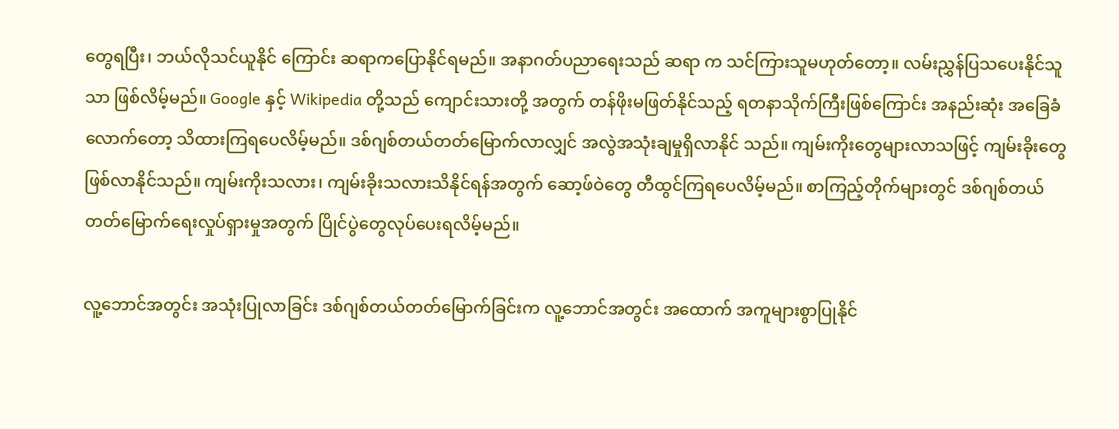တွေရပြီး၊ ဘယ်လိုသင်ယူနိုင် ကြောင်း ဆရာကပြောနိုင်ရမည်။ အနာဂတ်ပညာရေးသည် ဆရာ က သင်ကြားသူမဟုတ်တော့။ လမ်းညွှန်ပြသပေးနိုင်သူသာ ဖြစ်လိမ့်မည်။ Google နှင့် Wikipedia တို့သည် ကျောင်းသားတို့ အတွက် တန်ဖိုးမဖြတ်နိုင်သည့် ရတနာသိုက်ကြီးဖြစ်ကြောင်း အနည်းဆုံး အခြေခံလောက်တော့ သိထားကြရပေလိမ့်မည်။ ဒစ်ဂျစ်တယ်တတ်မြောက်လာလျှင် အလွဲအသုံးချမှုရှိလာနိုင် သည်။ ကျမ်းကိုးတွေများလာသဖြင့် ကျမ်းခိုးတွေဖြစ်လာနိုင်သည်။ ကျမ်းကိုးသလား၊ ကျမ်းခိုးသလားသိနိုင်ရန်အတွက် ဆော့ဖ်ဝဲတွေ တီထွင်ကြရပေလိမ့်မည်။ စာကြည့်တိုက်များတွင် ဒစ်ဂျစ်တယ်တတ်မြောက်ရေးလှုပ်ရှားမှုအတွက် ပြိုင်ပွဲတွေလုပ်ပေးရလိမ့်မည်။

လူ့ဘောင်အတွင်း အသုံးပြုလာခြင်း ဒစ်ဂျစ်တယ်တတ်မြောက်ခြင်းက လူ့ဘောင်အတွင်း အထောက် အကူများစွာပြုနိုင်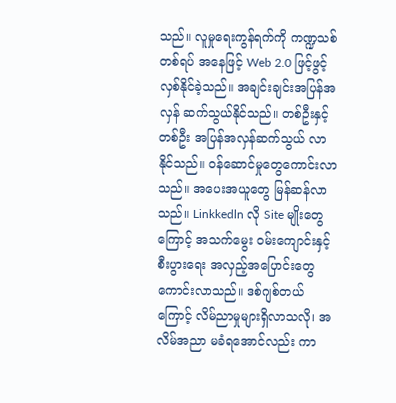သည်။ လူမှုရေးကွန်ရက်ကို ကဏ္ဍသစ်တစ်ရပ် အနေဖြင့် Web 2.0 ဖြင့်ဖွင့်လှစ်နိုင်ခဲ့သည်။ အချင်းချင်းအပြန်အလှန် ဆက်သွယ်နိုင်သည်။ တစ်ဦးနှင့်တစ်ဦး အပြန်အလှန်ဆက်သွယ် လာနိုင်သည်။ ဝန်ဆောင်မှုတွေကောင်းလာသည်။ အပေးအယူတွေ မြန်ဆန်လာသည်။ Linkkedln လို Site မျိုးတွေကြောင့် အသက်မွေး ဝမ်းကျောင်းနှင့် စီးပွားရေး အလှည့်အပြောင်းတွေကောင်းလာသည်။ ဒစ်ဂျစ်တယ်ကြောင့် လိမ်ညာမှုများရှိလာသလို၊ အလိမ်အညာ မခံရအောင်လည်း ကာ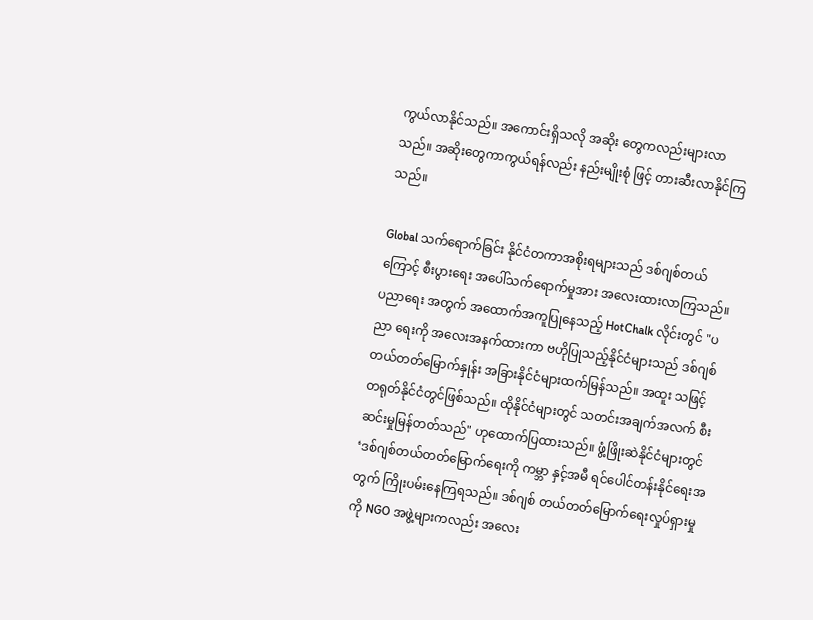ကွယ်လာနိုင်သည်။ အကောင်းရှိသလို အဆိုး တွေကလည်းများလာသည်။ အဆိုးတွေကာကွယ်ရန်လည်း နည်းမျိုးစုံ ဖြင့် တားဆီးလာနိုင်ကြသည်။

Global သက်ရောက်ခြင်း နိုင်ငံတကာအစိုးရများသည် ဒစ်ဂျစ်တယ်ကြောင့် စီးပွားရေး အပေါ်သက်ရောက်မှုအား အလေးထားလာကြသည်။ ပညာရေး အတွက် အထောက်အကူပြုနေသည့် HotChalk လိုင်းတွင် "ပညာ ရေးကို အလေးအနက်ထားကာ ဗဟိုပြုသည့်နိုင်ငံများသည် ဒစ်ဂျစ် တယ်တတ်မြောက်နှုန်း အခြားနိုင်ငံများထက်မြန်သည်။ အထူး သဖြင့် တရုတ်နိုင်ငံတွင်ဖြစ်သည်။ ထိုနိုင်ငံများတွင် သတင်းအချက်အလက် စီးဆင်းမှုမြန်တတ်သည်" ဟုထောက်ပြထားသည်။ ဖွံ့ဖြိုးဆဲနိုင်ငံများတွင် ‘ဒစ်ဂျစ်တယ်တတ်မြောက်ရေးကို ကမ္ဘာ နှင့်အမီ ရင်ပေါင်တန်းနိုင်ရေးအတွက် ကြိုးပမ်းနေကြရသည်။ ဒစ်ဂျစ် တယ်တတ်မြောက်ရေးလှုပ်ရှားမှုကို NGO အဖွဲ့များကလည်း အလေး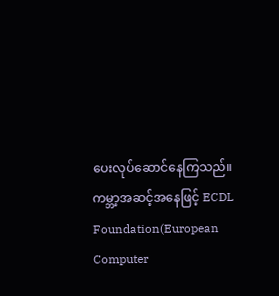ပေးလုပ်ဆောင်နေကြသည်။ ကမ္ဘာ့အဆင့်အနေဖြင့် ECDL Foundation(European Computer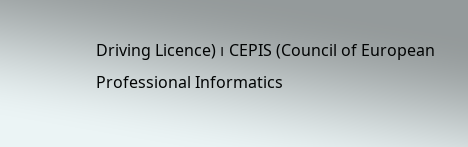Driving Licence) ၊ CEPIS (Council of European Professional Informatics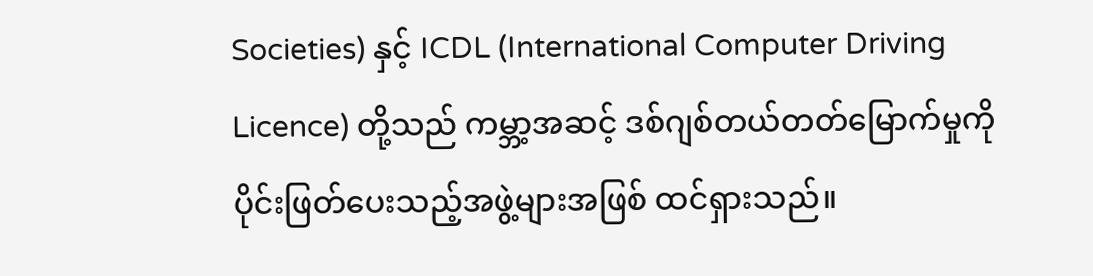Societies) နှင့် ICDL (International Computer Driving Licence) တို့သည် ကမ္ဘာ့အဆင့် ဒစ်ဂျစ်တယ်တတ်မြောက်မှုကို ပိုင်းဖြတ်ပေးသည့်အဖွဲ့များအဖြစ် ထင်ရှားသည်။